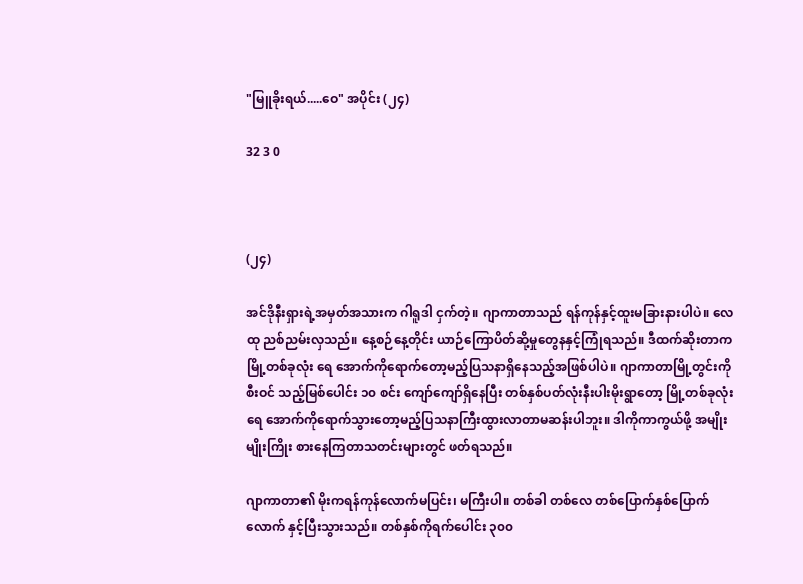"မြူခိုးရယ်.....ဝေ" အပိုင်း (၂၄)

32 3 0



(၂၄)

အင်ဒိုနီးရှားရဲ့အမှတ်အသားက ဂါရူဒါ ငှက်တဲ့။ ဂျာကာတာသည် ရန်ကုန်နှင့်ထူးမခြားနားပါပဲ။ လေထု ညစ်ညမ်းလှသည်။ နေ့စဉ်နေ့တိုင်း ယာဉ်ကြောပိတ်ဆို့မှုတွေနနှင့်ကြုံရသည်။ ဒီထက်ဆိုးတာက မြို့တစ်ခုလုံး ရေ အောက်ကိုရောက်တော့မည့်ပြသနာရှိနေသည့်အဖြစ်ပါပဲ။ ဂျာကာတာမြို့တွင်းကိုစီးဝင် သည့်မြစ်ပေါင်း ၁၀ စင်း ကျော်ကျော်ရှိနေပြီး တစ်နှစ်ပတ်လုံးနီးပါးမိုးရွာတော့ မြို့တစ်ခုလုံးရေ အောက်ကိုရောက်သွားတော့မည့်ပြသနာကြီးထွားလာတာမဆန်းပါဘူး။ ဒါကိုကာကွယ်ဖို့ အမျိုးမျိုးကြိုး စားနေကြတာသတင်းများတွင် ဖတ်ရသည်။

ဂျာကာတာ၏ မိုးကရန်ကုန်လောက်မပြင်း၊ မကြီးပါ။ တစ်ခါ တစ်လေ တစ်ပြောက်နှစ်ပြောက် လောက် နှင့်ပြီးသွားသည်။ တစ်နှစ်ကိုရက်ပေါင်း ၃၀၀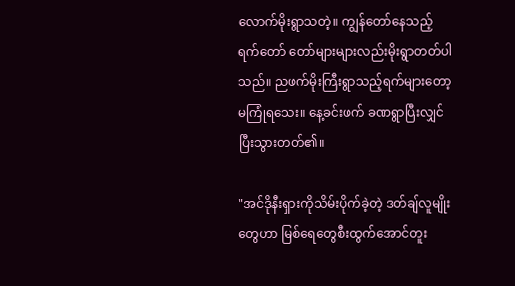လောက်မိုးရွာသတဲ့။ ကျွန်တော်နေသည့်ရက်တော် တော်များများလည်းမိုးရွာတတ်ပါသည်။ ညဖက်မိုးကြီးရွာသည့်ရက်များတော့မကြုံရသေး။ နေ့ခင်းဖက် ခဏရွာပြီးလျှင်ပြီးသွားတတ်၏။

"အင်ဒိုနီးရှားကိုသိမ်းပိုက်ခဲ့တဲ့ ဒတ်ချ်လူမျိုးတွေဟာ မြစ်ရေတွေစီးထွက်အောင်တူး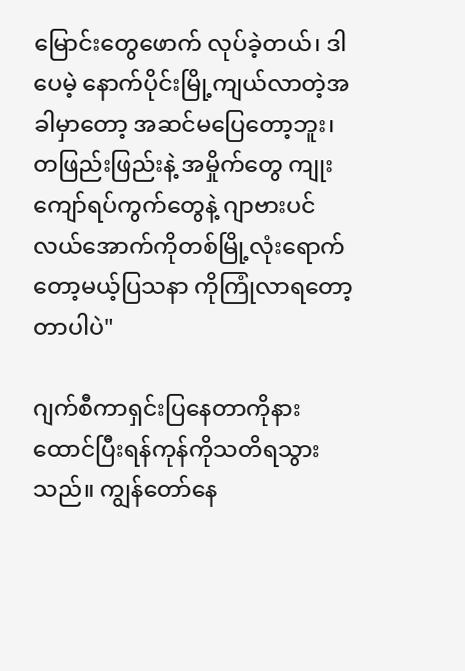မြောင်းတွေဖောက် လုပ်ခဲ့တယ်၊ ဒါပေမဲ့ နောက်ပိုင်းမြို့ကျယ်လာတဲ့အခါမှာတော့ အဆင်မပြေတော့ဘူး၊ တဖြည်းဖြည်းနဲ့ အမှိုက်တွေ ကျုးကျော်ရပ်ကွက်တွေနဲ့ ဂျာဗားပင်လယ်အောက်ကိုတစ်မြို့လုံးရောက်တော့မယ့်ပြသနာ ကိုကြုံလာရတော့တာပါပဲ"

ဂျက်စီကာရှင်းပြနေတာကိုနားထောင်ပြီးရန်ကုန်ကိုသတိရသွားသည်။ ကျွန်တော်နေ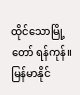ထိုင်သောမြို့တော် ရန်ကုန်။ မြန်မာနိုင်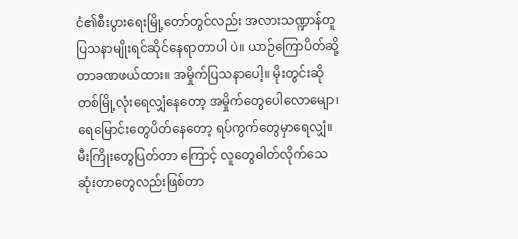ငံ၏စီးပွားရေးမြို့တော်တွင်လည်း အလားသဏ္ဍာန်တူပြသနာမျိုးရင်ဆိုင်နေရာတာပါ ပဲ။ ယာဉ်ကြောပိတ်ဆို့တာခဏဖယ်ထား။ အမှိုက်ပြသနာပေါ့။ မိုးတွင်းဆို တစ်မြို့လုံးရေလျှံနေတော့ အမှိုက်တွေပေါလောမျော၊ ရေမြောင်းတွေပိတ်နေတော့ ရပ်ကွက်တွေမှာရေလျှံ။ မီးကြိုးတွေပြတ်တာ ကြောင့် လူတွေဓါတ်လိုက်သေဆုံးတာတွေလည်းဖြစ်တာ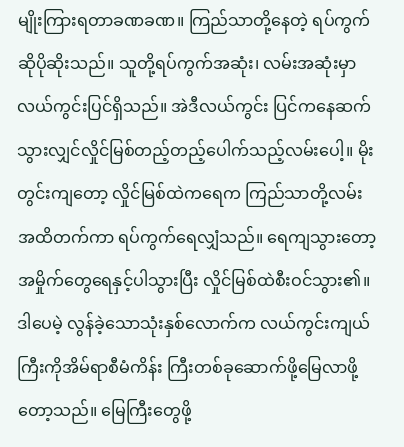မျိုးကြားရတာခဏခဏ။ ကြည်သာတို့နေတဲ့ ရပ်ကွက်ဆိုပိုဆိုးသည်။ သူတို့ရပ်ကွက်အဆုံး၊ လမ်းအဆုံးမှာလယ်ကွင်းပြင်ရှိသည်။ အဲဒီလယ်ကွင်း ပြင်ကနေဆက်သွားလျှင်လှိုင်မြစ်တည့်တည့်ပေါက်သည့်လမ်းပေါ့။ မိုးတွင်းကျတော့ လှိုင်မြစ်ထဲကရေက ကြည်သာတို့လမ်းအထိတက်ကာ ရပ်ကွက်ရေလျှံသည်။ ရေကျသွားတော့အမှိုက်တွေရေနှင့်ပါသွားပြီး လှိုင်မြစ်ထဲစီးဝင်သွား၏။ ဒါပေမဲ့ လွန်ခဲ့သောသုံးနှစ်လောက်က လယ်ကွင်းကျယ်ကြီးကိုအိမ်ရာစီမံကိန်း ကြီးတစ်ခုဆောက်ဖို့မြေလာဖို့တော့သည်။ မြေကြီးတွေဖို့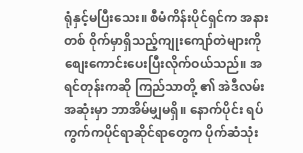ရုံနှင့်မပြီးသေး။ စီမံကိန်းပိုင်ရှင်က အနားတစ် ၀ိုက်မှာရှိသည့်ကျုးကျော်တဲများကိုစျေးကောင်းပေးပြီးလိုက်ဝယ်သည်။ အရင်တုန်းကဆို ကြည်သာတို့ ၏ အဲဒီလမ်းအဆုံးမှာ ဘာအိမ်မျှမရှိ။ နောက်ပိုင်း ရပ်ကွက်ကပိုင်ရာဆိုင်ရာတွေက ပိုက်ဆံသုံး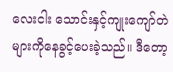လေးငါး သောင်းနှင့်ကျုးကျော်တဲများကိုနေခွင့်ပေးခဲ့သည်။ ဒီတော့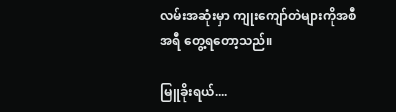လမ်းအဆုံးမှာ ကျုးကျော်တဲများကိုအစီအရီ တွေ့ရတော့သည်။

မြူခိုးရယ်....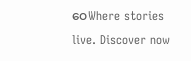ဝေWhere stories live. Discover now